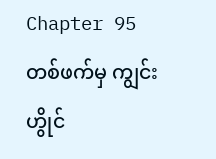Chapter 95
တစ်ဖက်မှ ကျွင်းဟွိုင်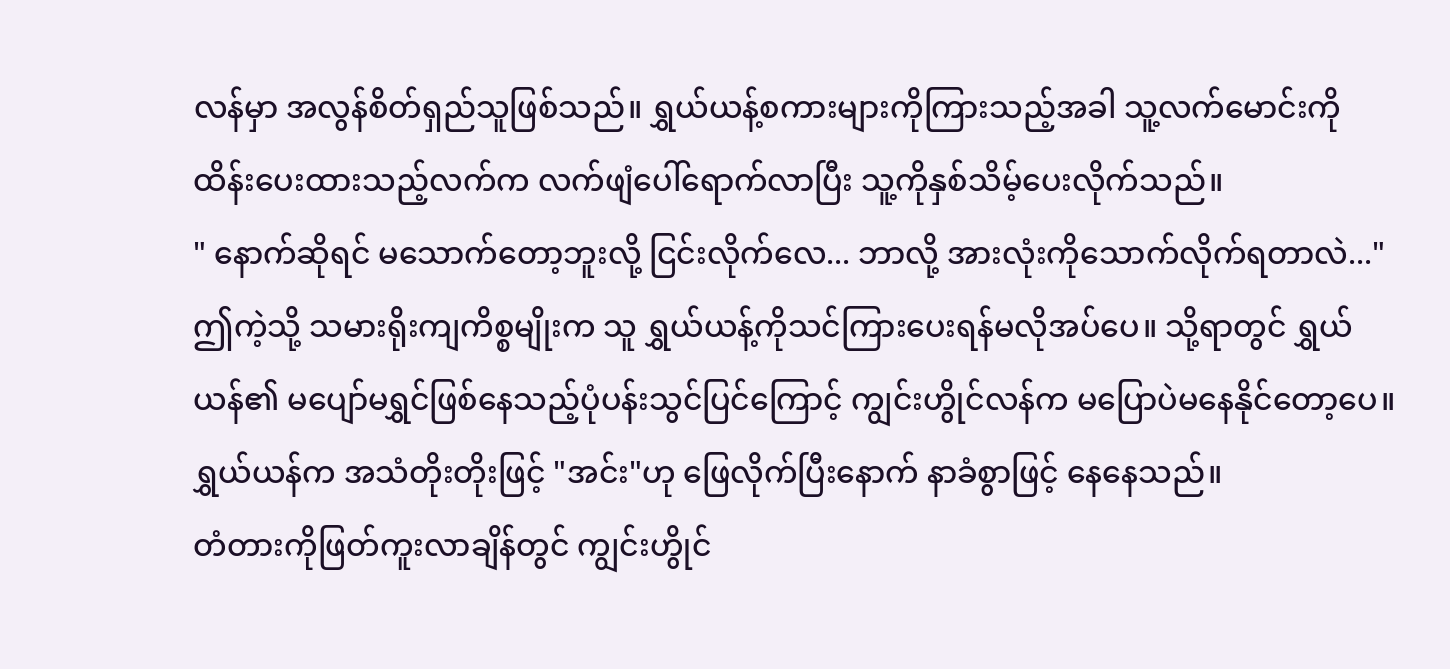လန်မှာ အလွန်စိတ်ရှည်သူဖြစ်သည်။ ရွှယ်ယန့်စကားများကိုကြားသည့်အခါ သူ့လက်မောင်းကို ထိန်းပေးထားသည့်လက်က လက်ဖျံပေါ်ရောက်လာပြီး သူ့ကိုနှစ်သိမ့်ပေးလိုက်သည်။
" နောက်ဆိုရင် မသောက်တော့ဘူးလို့ ငြင်းလိုက်လေ... ဘာလို့ အားလုံးကိုသောက်လိုက်ရတာလဲ..."
ဤကဲ့သို့ သမားရိုးကျကိစ္စမျိုးက သူ ရွှယ်ယန့်ကိုသင်ကြားပေးရန်မလိုအပ်ပေ။ သို့ရာတွင် ရွှယ်ယန်၏ မပျော်မရွှင်ဖြစ်နေသည့်ပုံပန်းသွင်ပြင်ကြောင့် ကျွင်းဟွိုင်လန်က မပြောပဲမနေနိုင်တော့ပေ။
ရွှယ်ယန်က အသံတိုးတိုးဖြင့် "အင်း"ဟု ဖြေလိုက်ပြီးနောက် နာခံစွာဖြင့် နေနေသည်။
တံတားကိုဖြတ်ကူးလာချိန်တွင် ကျွင်းဟွိုင်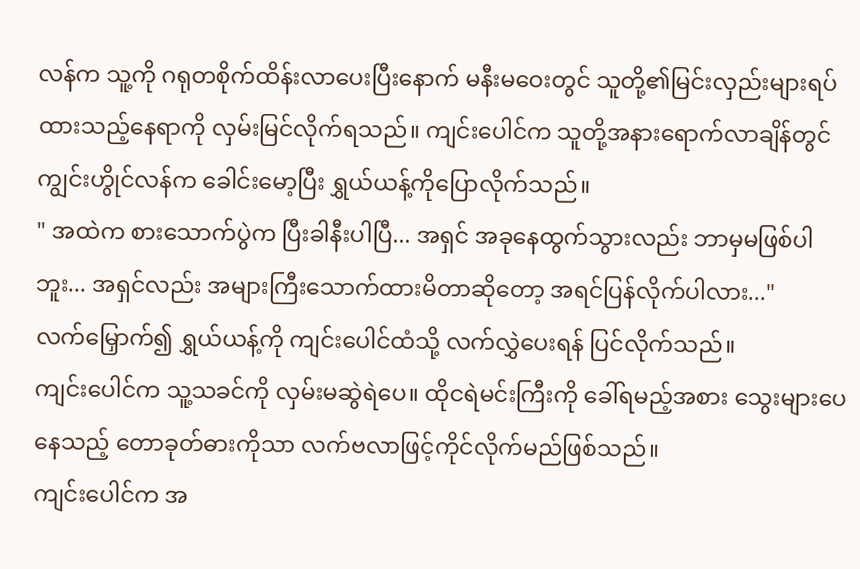လန်က သူ့ကို ဂရုတစိုက်ထိန်းလာပေးပြီးနောက် မနီးမဝေးတွင် သူတို့၏မြင်းလှည်းများရပ်ထားသည့်နေရာကို လှမ်းမြင်လိုက်ရသည်။ ကျင်းပေါင်က သူတို့အနားရောက်လာချိန်တွင် ကျွင်းဟွိုင်လန်က ခေါင်းမော့ပြီး ရွှယ်ယန့်ကိုပြောလိုက်သည်။
" အထဲက စားသောက်ပွဲက ပြီးခါနီးပါပြီ... အရှင် အခုနေထွက်သွားလည်း ဘာမှမဖြစ်ပါဘူး... အရှင်လည်း အများကြီးသောက်ထားမိတာဆိုတော့ အရင်ပြန်လိုက်ပါလား..."
လက်မြှောက်၍ ရွှယ်ယန့်ကို ကျင်းပေါင်ထံသို့ လက်လွှဲပေးရန် ပြင်လိုက်သည်။
ကျင်းပေါင်က သူ့သခင်ကို လှမ်းမဆွဲရဲပေ။ ထိုငရဲမင်းကြီးကို ခေါ်ရမည့်အစား သွေးများပေနေသည့် တောခုတ်ဓားကိုသာ လက်ဗလာဖြင့်ကိုင်လိုက်မည်ဖြစ်သည်။
ကျင်းပေါင်က အ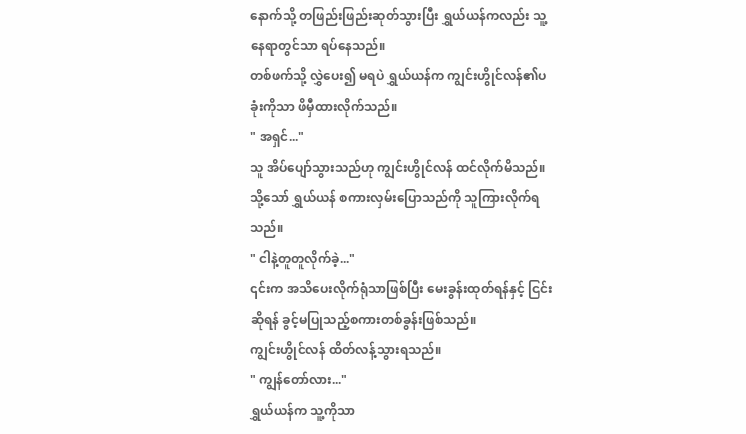နောက်သို့ တဖြည်းဖြည်းဆုတ်သွားပြီး ရွှယ်ယန်ကလည်း သူ့နေရာတွင်သာ ရပ်နေသည်။
တစ်ဖက်သို့ လွှဲပေး၍ မရပဲ ရွှယ်ယန်က ကျွင်းဟွိုင်လန်၏ပခုံးကိုသာ ဖိမှီထားလိုက်သည်။
" အရှင်..."
သူ အိပ်ပျော်သွားသည်ဟု ကျွင်းဟွိုင်လန် ထင်လိုက်မိသည်။
သို့သော် ရွှယ်ယန် စကားလှမ်းပြောသည်ကို သူကြားလိုက်ရသည်။
" ငါနဲ့တူတူလိုက်ခဲ့..."
၎င်းက အသိပေးလိုက်ရုံသာဖြစ်ပြီး မေးခွန်းထုတ်ရန်နှင့် ငြင်းဆိုရန် ခွင့်မပြုသည့်စကားတစ်ခွန်းဖြစ်သည်။
ကျွင်းဟွိုင်လန် ထိတ်လန့်သွားရသည်။
" ကျွန်တော်လား..."
ရွှယ်ယန်က သူ့ကိုသာ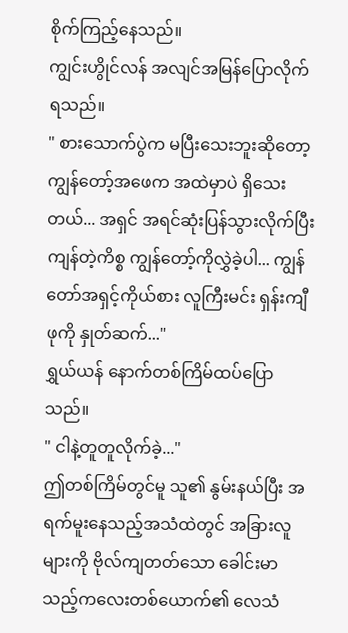စိုက်ကြည့်နေသည်။
ကျွင်းဟွိုင်လန် အလျင်အမြန်ပြောလိုက်ရသည်။
" စားသောက်ပွဲက မပြီးသေးဘူးဆိုတော့ ကျွန်တော့်အဖေက အထဲမှာပဲ ရှိသေးတယ်... အရှင် အရင်ဆုံးပြန်သွားလိုက်ပြီး ကျန်တဲ့ကိစ္စ ကျွန်တော့်ကိုလွှဲခဲ့ပါ... ကျွန်တော်အရှင့်ကိုယ်စား လူကြီးမင်း ရှန်းကျီဖုကို နှုတ်ဆက်..."
ရွှယ်ယန် နောက်တစ်ကြိမ်ထပ်ပြောသည်။
" ငါနဲ့တူတူလိုက်ခဲ့..."
ဤတစ်ကြိမ်တွင်မူ သူ၏ နွမ်းနယ်ပြီး အရက်မူးနေသည့်အသံထဲတွင် အခြားလူများကို ဗိုလ်ကျတတ်သော ခေါင်းမာသည့်ကလေးတစ်ယောက်၏ လေသံ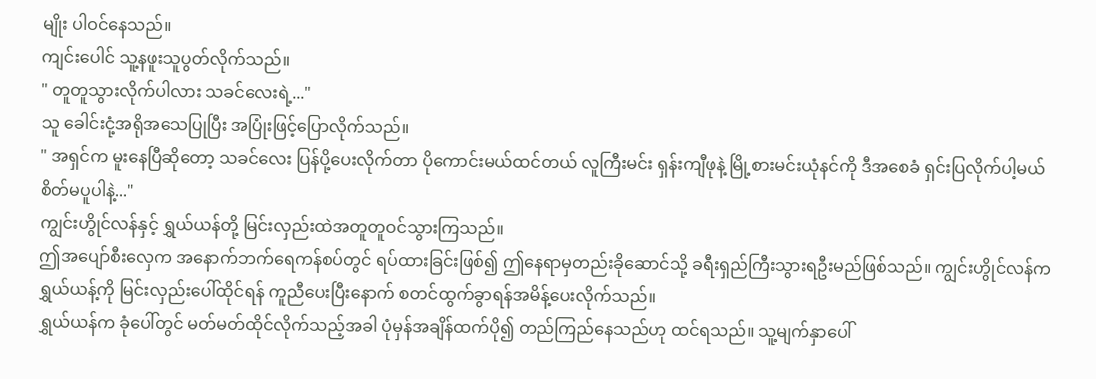မျိုး ပါဝင်နေသည်။
ကျင်းပေါင် သူ့နဖူးသူပွတ်လိုက်သည်။
" တူတူသွားလိုက်ပါလား သခင်လေးရဲ့..."
သူ ခေါင်းငုံ့အရိုအသေပြုပြီး အပြုံးဖြင့်ပြောလိုက်သည်။
" အရှင်က မူးနေပြီဆိုတော့ သခင်လေး ပြန်ပို့ပေးလိုက်တာ ပိုကောင်းမယ်ထင်တယ် လူကြီးမင်း ရှန်းကျီဖုနဲ့ မြို့စားမင်းယုံနင်ကို ဒီအစေခံ ရှင်းပြလိုက်ပါ့မယ် စိတ်မပူပါနဲ့..."
ကျွင်းဟွိုင်လန်နှင့် ရွှယ်ယန်တို့ မြင်းလှည်းထဲအတူတူဝင်သွားကြသည်။
ဤအပျော်စီးလှေက အနောက်ဘက်ရေကန်စပ်တွင် ရပ်ထားခြင်းဖြစ်၍ ဤနေရာမှတည်းခိုဆောင်သို့ ခရီးရှည်ကြီးသွားရဦးမည်ဖြစ်သည်။ ကျွင်းဟွိုင်လန်က ရွှယ်ယန့်ကို မြင်းလှည်းပေါ်ထိုင်ရန် ကူညီပေးပြီးနောက် စတင်ထွက်ခွာရန်အမိန့်ပေးလိုက်သည်။
ရွှယ်ယန်က ခုံပေါ်တွင် မတ်မတ်ထိုင်လိုက်သည့်အခါ ပုံမှန်အချိန်ထက်ပို၍ တည်ကြည်နေသည်ဟု ထင်ရသည်။ သူ့မျက်နှာပေါ်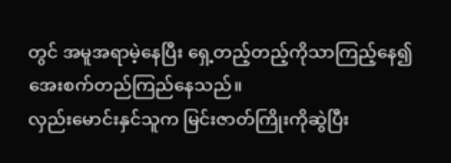တွင် အမူအရာမဲ့နေပြီး ရှေ့တည့်တည့်ကိုသာကြည့်နေ၍ အေးစက်တည်ကြည်နေသည်။
လှည်းမောင်းနှင်သူက မြင်းဇာတ်ကြိုးကိုဆွဲပြီး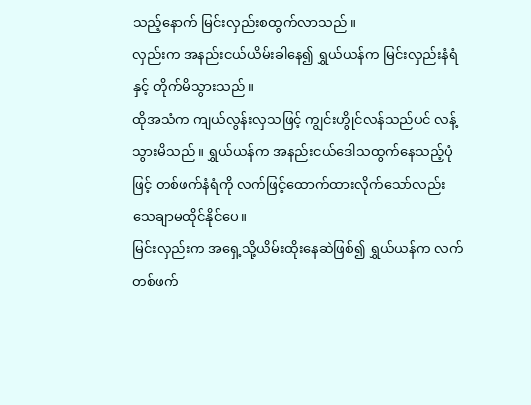သည့်နောက် မြင်းလှည်းစထွက်လာသည်။
လှည်းက အနည်းငယ်ယိမ်းခါနေ၍ ရွှယ်ယန်က မြင်းလှည်းနံရံနှင့် တိုက်မိသွားသည်။
ထိုအသံက ကျယ်လွန်းလှသဖြင့် ကျွင်းဟွိုင်လန်သည်ပင် လန့်သွားမိသည်။ ရွှယ်ယန်က အနည်းငယ်ဒေါသထွက်နေသည့်ပုံဖြင့် တစ်ဖက်နံရံကို လက်ဖြင့်ထောက်ထားလိုက်သော်လည်း သေချာမထိုင်နိုင်ပေ။
မြင်းလှည်းက အရှေ့သို့ယိမ်းထိုးနေဆဲဖြစ်၍ ရွှယ်ယန်က လက်တစ်ဖက်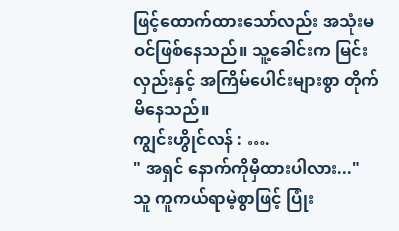ဖြင့်ထောက်ထားသော်လည်း အသုံးမဝင်ဖြစ်နေသည်။ သူ့ခေါင်းက မြင်းလှည်းနှင့် အကြိမ်ပေါင်းများစွာ တိုက်မိနေသည်။
ကျွင်းဟွိုင်လန် : ….
" အရှင် နောက်ကိုမှီထားပါလား..."
သူ ကူကယ်ရာမဲ့စွာဖြင့် ပြုံး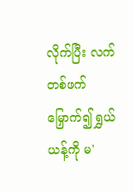လိုက်ပြီး လက်တစ်ဖက်မြှောက်၍ ရွှယ်ယန့်ကို မ'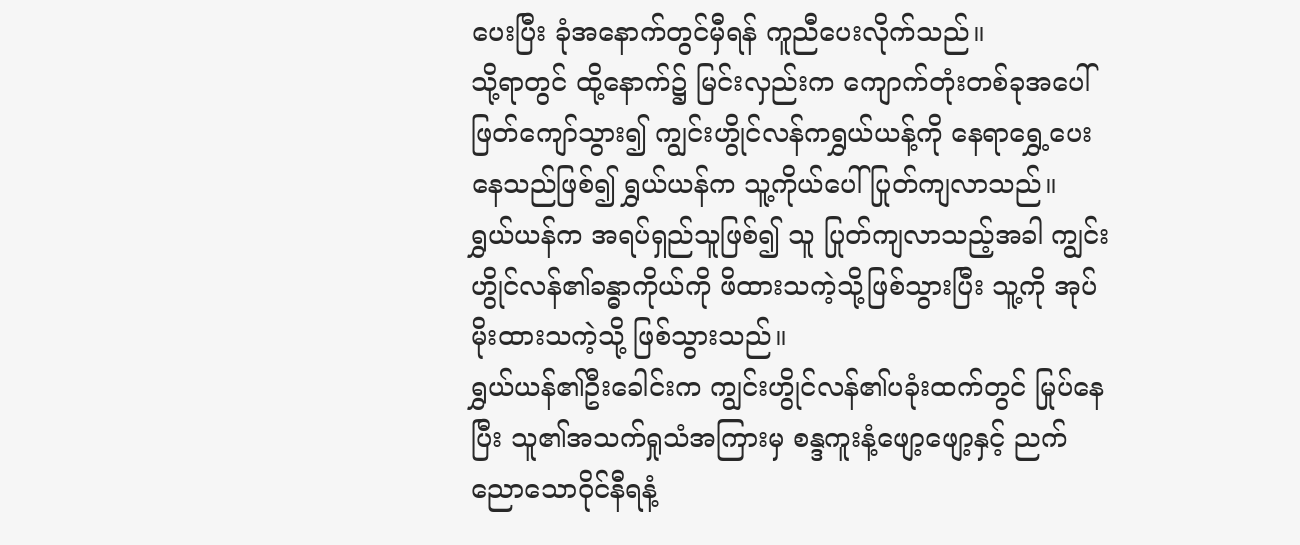ပေးပြီး ခုံအနောက်တွင်မှီရန် ကူညီပေးလိုက်သည်။
သို့ရာတွင် ထို့နောက်၌ မြင်းလှည်းက ကျောက်တုံးတစ်ခုအပေါ် ဖြတ်ကျော်သွား၍ ကျွင်းဟွိုင်လန်ကရွှယ်ယန့်ကို နေရာရွှေ့ပေးနေသည်ဖြစ်၍ ရွှယ်ယန်က သူ့ကိုယ်ပေါ် ပြုတ်ကျလာသည်။
ရွှယ်ယန်က အရပ်ရှည်သူဖြစ်၍ သူ ပြုတ်ကျလာသည့်အခါ ကျွင်းဟွိုင်လန်၏ခန္ဓာကိုယ်ကို ဖိထားသကဲ့သို့ဖြစ်သွားပြီး သူ့ကို အုပ်မိုးထားသကဲ့သို့ ဖြစ်သွားသည်။
ရွှယ်ယန်၏ဦးခေါင်းက ကျွင်းဟွိုင်လန်၏ပခုံးထက်တွင် မြုပ်နေပြီး သူ၏အသက်ရှုသံအကြားမှ စန္ဒကူးနံ့ဖျော့ဖျော့နှင့် ညက်ညောသောဝိုင်နီရနံ့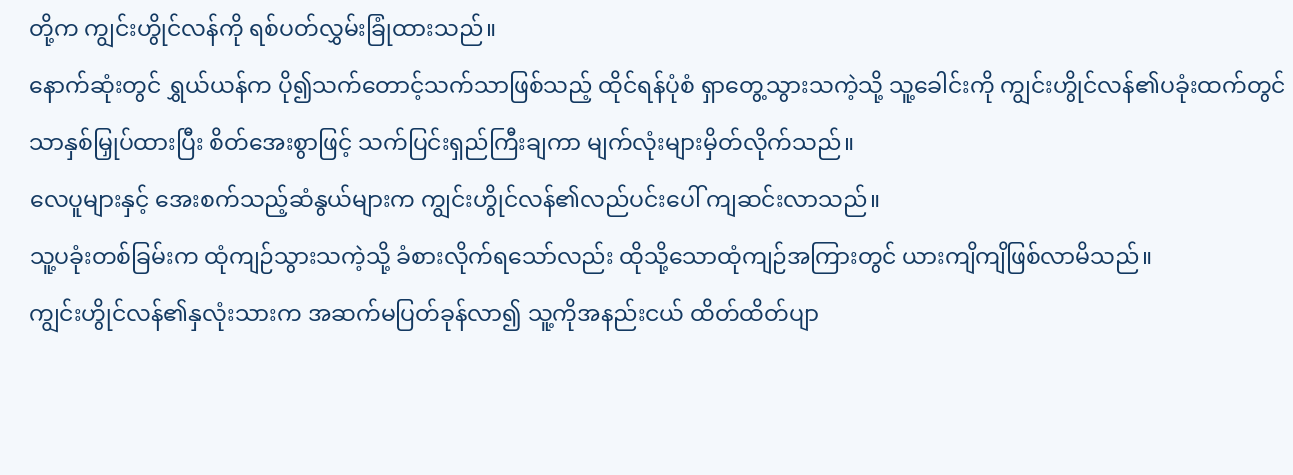တို့က ကျွင်းဟွိုင်လန်ကို ရစ်ပတ်လွှမ်းခြုံထားသည်။
နောက်ဆုံးတွင် ရွှယ်ယန်က ပို၍သက်တောင့်သက်သာဖြစ်သည့် ထိုင်ရန်ပုံစံ ရှာတွေ့သွားသကဲ့သို့ သူ့ခေါင်းကို ကျွင်းဟွိုင်လန်၏ပခုံးထက်တွင်သာနှစ်မြှုပ်ထားပြီး စိတ်အေးစွာဖြင့် သက်ပြင်းရှည်ကြီးချကာ မျက်လုံးများမှိတ်လိုက်သည်။
လေပူများနှင့် အေးစက်သည့်ဆံနွယ်များက ကျွင်းဟွိုင်လန်၏လည်ပင်းပေါ် ကျဆင်းလာသည်။
သူ့ပခုံးတစ်ခြမ်းက ထုံကျဉ်သွားသကဲ့သို့ ခံစားလိုက်ရသော်လည်း ထိုသို့သောထုံကျဉ်အကြားတွင် ယားကျိကျိဖြစ်လာမိသည်။
ကျွင်းဟွိုင်လန်၏နှလုံးသားက အဆက်မပြတ်ခုန်လာ၍ သူ့ကိုအနည်းငယ် ထိတ်ထိတ်ပျာ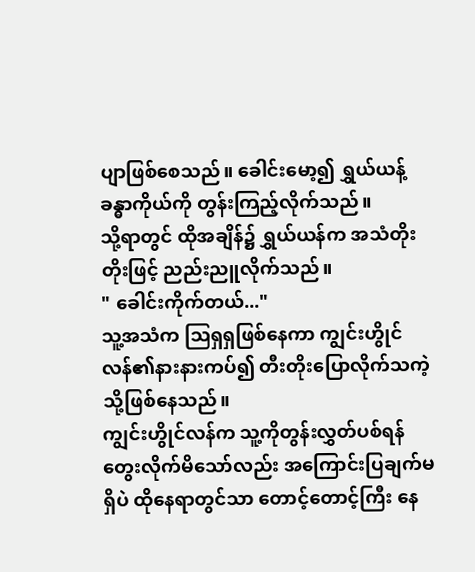ပျာဖြစ်စေသည်။ ခေါင်းမော့၍ ရွှယ်ယန့်ခန္ဓာကိုယ်ကို တွန်းကြည့်လိုက်သည်။
သို့ရာတွင် ထိုအချိန်၌ ရွှယ်ယန်က အသံတိုးတိုးဖြင့် ညည်းညူလိုက်သည်။
" ခေါင်းကိုက်တယ်..."
သူ့အသံက ဩရှရှဖြစ်နေကာ ကျွင်းဟွိုင်လန်၏နားနားကပ်၍ တီးတိုးပြောလိုက်သကဲ့သို့ဖြစ်နေသည်။
ကျွင်းဟွိုင်လန်က သူ့ကိုတွန်းလွှတ်ပစ်ရန်တွေးလိုက်မိသော်လည်း အကြောင်းပြချက်မရှိပဲ ထိုနေရာတွင်သာ တောင့်တောင့်ကြီး နေ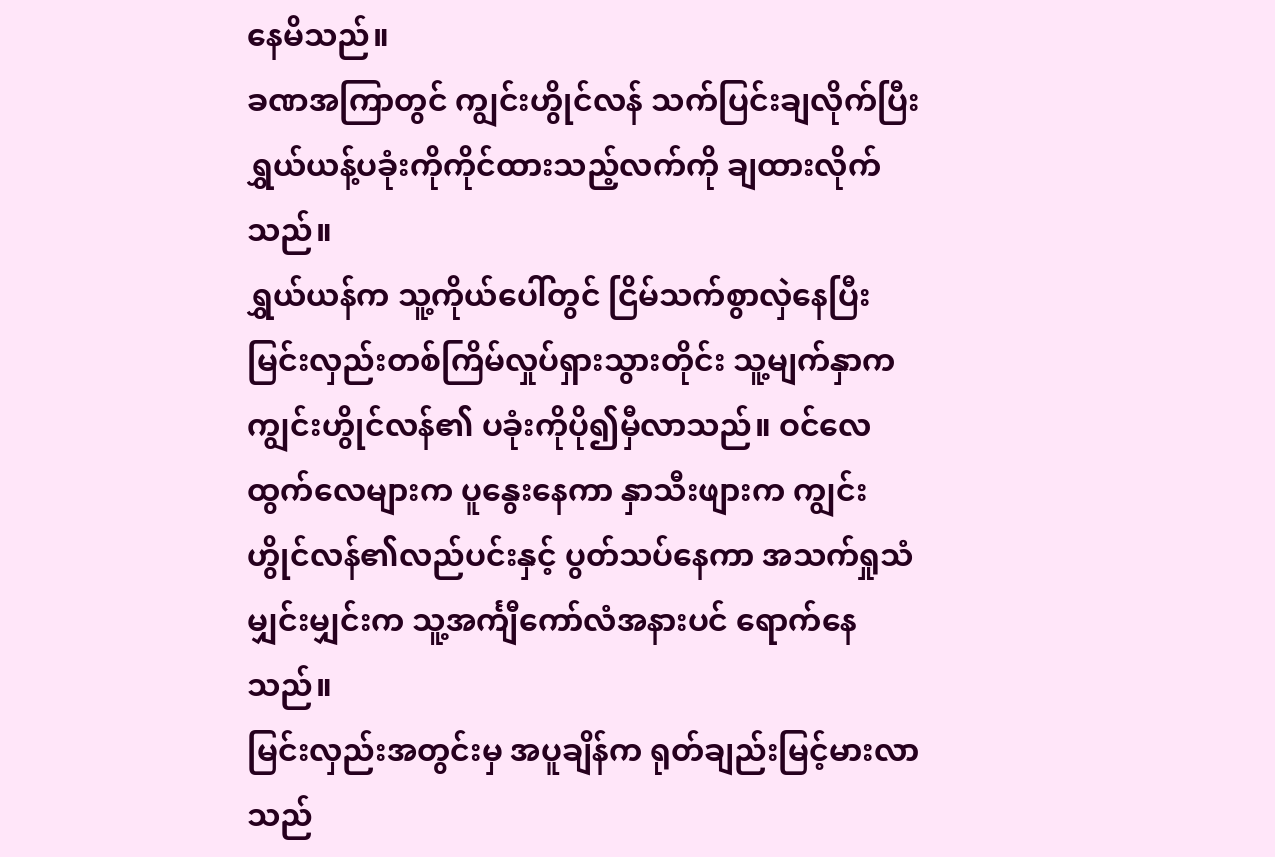နေမိသည်။
ခဏအကြာတွင် ကျွင်းဟွိုင်လန် သက်ပြင်းချလိုက်ပြီး ရွှယ်ယန့်ပခုံးကိုကိုင်ထားသည့်လက်ကို ချထားလိုက်သည်။
ရွှယ်ယန်က သူ့ကိုယ်ပေါ်တွင် ငြိမ်သက်စွာလှဲနေပြီး မြင်းလှည်းတစ်ကြိမ်လှုပ်ရှားသွားတိုင်း သူ့မျက်နှာက ကျွင်းဟွိုင်လန်၏ ပခုံးကိုပို၍မှီလာသည်။ ဝင်လေထွက်လေများက ပူနွေးနေကာ နှာသီးဖျားက ကျွင်းဟွိုင်လန်၏လည်ပင်းနှင့် ပွတ်သပ်နေကာ အသက်ရှုသံမျှင်းမျှင်းက သူ့အင်္ကျီကော်လံအနားပင် ရောက်နေသည်။
မြင်းလှည်းအတွင်းမှ အပူချိန်က ရုတ်ချည်းမြင့်မားလာသည်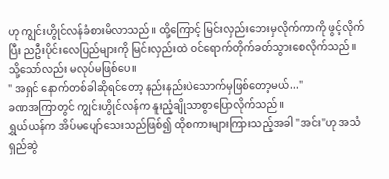ဟု ကျွင်းဟွိုင်လန်ခံစားမိလာသည်။ ထို့ကြောင့် မြင်းလှည်းဘေးမှလိုက်ကာကို ဖွင့်လိုက်ပြီး ညဦးပိုင်းလေပြည်များကို မြင်းလှည်းထဲ ဝင်ရောက်တိုက်ခတ်သွားစေလိုက်သည်။
သို့သော်လည်း မလုပ်မဖြစ်ပေ။
" အရှင် နောက်တစ်ခါဆိုရင်တော့ နည်းနည်းပဲသောက်မှဖြစ်တော့မယ်..."
ခဏအကြာတွင် ကျွင်းဟွိုင်လန်က နူးညံ့ချိုသာစွာပြောလိုက်သည်။
ရွှယ်ယန်က အိပ်မပျော်သေးသည်ဖြစ်၍ ထိုစကားများကြားသည့်အခါ "အင်း"ဟု အသံရှည်ဆွဲ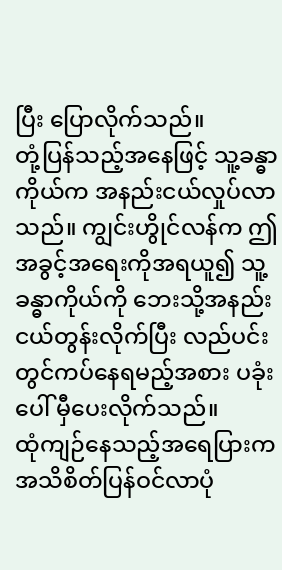ပြီး ပြောလိုက်သည်။
တုံ့ပြန်သည့်အနေဖြင့် သူ့ခန္ဓာကိုယ်က အနည်းငယ်လှုပ်လာသည်။ ကျွင်းဟွိုင်လန်က ဤအခွင့်အရေးကိုအရယူ၍ သူ့ခန္ဓာကိုယ်ကို ဘေးသို့အနည်းငယ်တွန်းလိုက်ပြီး လည်ပင်းတွင်ကပ်နေရမည့်အစား ပခုံးပေါ် မှီပေးလိုက်သည်။
ထုံကျဉ်နေသည့်အရေပြားက အသိစိတ်ပြန်ဝင်လာပုံ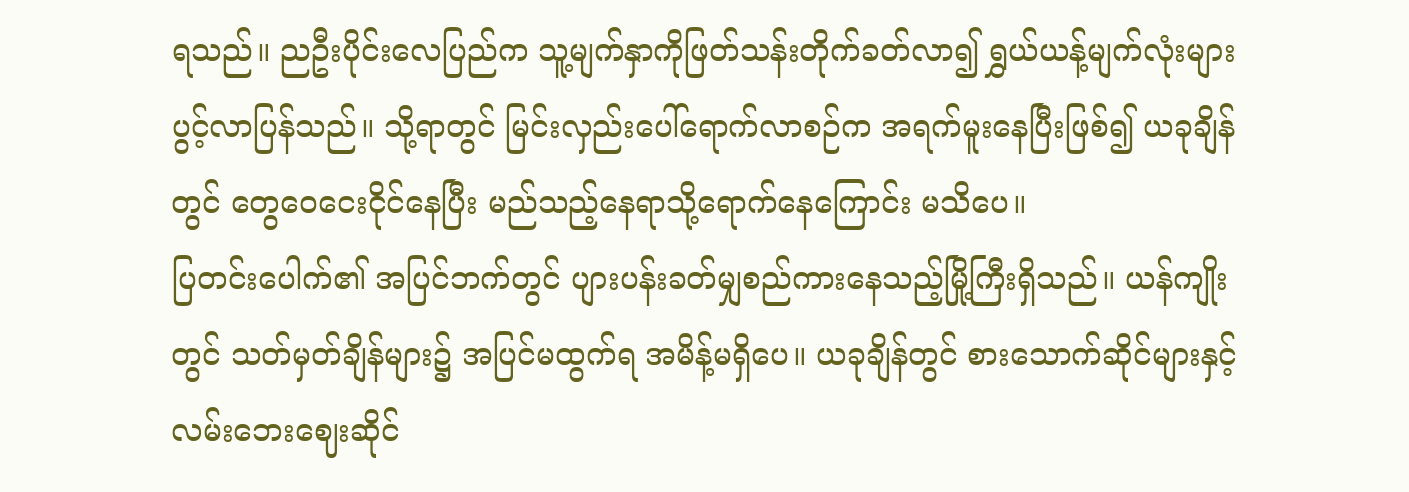ရသည်။ ညဦးပိုင်းလေပြည်က သူ့မျက်နှာကိုဖြတ်သန်းတိုက်ခတ်လာ၍ ရွှယ်ယန့်မျက်လုံးများ ပွင့်လာပြန်သည်။ သို့ရာတွင် မြင်းလှည်းပေါ်ရောက်လာစဉ်က အရက်မူးနေပြီးဖြစ်၍ ယခုချိန်တွင် တွေဝေငေးငိုင်နေပြီး မည်သည့်နေရာသို့ရောက်နေကြောင်း မသိပေ။
ပြတင်းပေါက်၏ အပြင်ဘက်တွင် ပျားပန်းခတ်မျှစည်ကားနေသည့်မြို့ကြီးရှိသည်။ ယန်ကျိုးတွင် သတ်မှတ်ချိန်များ၌ အပြင်မထွက်ရ အမိန့်မရှိပေ။ ယခုချိန်တွင် စားသောက်ဆိုင်များနှင့် လမ်းဘေးဈေးဆိုင်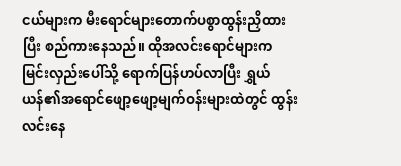ငယ်များက မီးရောင်များတောက်ပစွာထွန်းညှိထားပြီး စည်ကားနေသည်။ ထိုအလင်းရောင်များက မြင်းလှည်းပေါ်သို့ ရောက်ပြန်ဟပ်လာပြီး ရွှယ်ယန်၏အရောင်ဖျော့ဖျော့မျက်ဝန်းများထဲတွင် ထွန်းလင်းနေ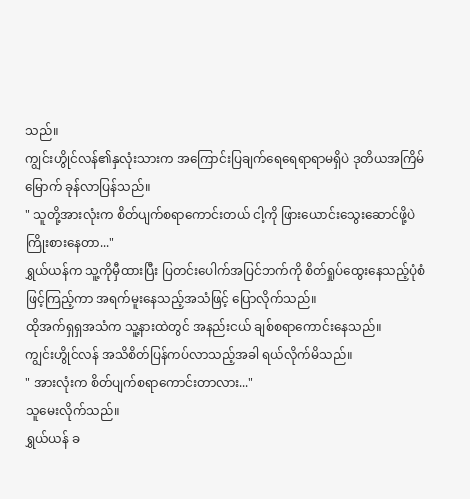သည်။
ကျွင်းဟွိုင်လန်၏နှလုံးသားက အကြောင်းပြချက်ရေရေရာရာမရှိပဲ ဒုတိယအကြိမ်မြောက် ခုန်လာပြန်သည်။
" သူတို့အားလုံးက စိတ်ပျက်စရာကောင်းတယ် ငါ့ကို ဖြားယောင်းသွေးဆောင်ဖို့ပဲ ကြိုးစားနေတာ..."
ရွှယ်ယန်က သူ့ကိုမှီထားပြီး ပြတင်းပေါက်အပြင်ဘက်ကို စိတ်ရှုပ်ထွေးနေသည့်ပုံစံဖြင့်ကြည့်ကာ အရက်မူးနေသည့်အသံဖြင့် ပြောလိုက်သည်။
ထိုအက်ရှရှအသံက သူ့နားထဲတွင် အနည်းငယ် ချစ်စရာကောင်းနေသည်။
ကျွင်းဟွိုင်လန် အသိစိတ်ပြန်ကပ်လာသည့်အခါ ရယ်လိုက်မိသည်။
" အားလုံးက စိတ်ပျက်စရာကောင်းတာလား..."
သူမေးလိုက်သည်။
ရွှယ်ယန် ခ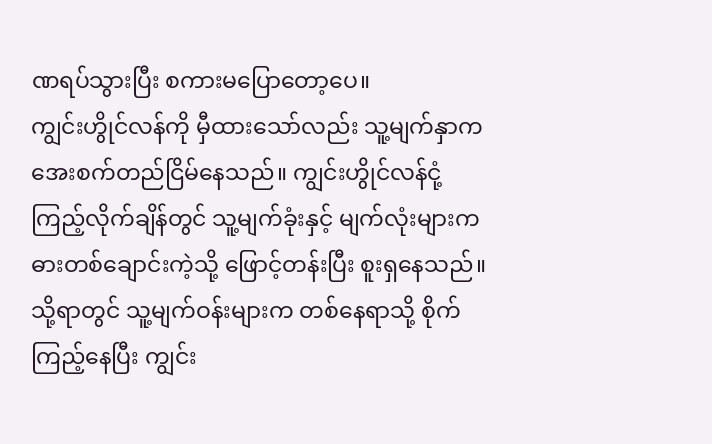ဏရပ်သွားပြီး စကားမပြောတော့ပေ။
ကျွင်းဟွိုင်လန်ကို မှီထားသော်လည်း သူ့မျက်နှာက အေးစက်တည်ငြိမ်နေသည်။ ကျွင်းဟွိုင်လန်ငုံ့ကြည့်လိုက်ချိန်တွင် သူ့မျက်ခုံးနှင့် မျက်လုံးများက ဓားတစ်ချောင်းကဲ့သို့ ဖြောင့်တန်းပြီး စူးရှနေသည်။
သို့ရာတွင် သူ့မျက်ဝန်းများက တစ်နေရာသို့ စိုက်ကြည့်နေပြီး ကျွင်း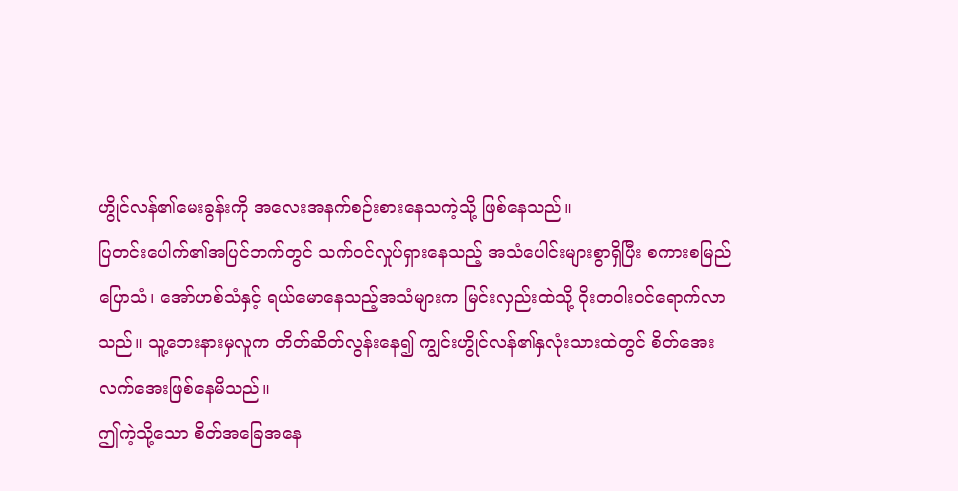ဟွိုင်လန်၏မေးခွန်းကို အလေးအနက်စဉ်းစားနေသကဲ့သို့ ဖြစ်နေသည်။
ပြတင်းပေါက်၏အပြင်ဘက်တွင် သက်ဝင်လှုပ်ရှားနေသည့် အသံပေါင်းများစွာရှိပြီး စကားစမြည်ပြောသံ၊ အော်ဟစ်သံနှင့် ရယ်မောနေသည့်အသံများက မြင်းလှည်းထဲသို့ ဝိုးတဝါးဝင်ရောက်လာသည်။ သူ့ဘေးနားမှလူက တိတ်ဆိတ်လွန်းနေ၍ ကျွင်းဟွိုင်လန်၏နှလုံးသားထဲတွင် စိတ်အေးလက်အေးဖြစ်နေမိသည်။
ဤကဲ့သို့သော စိတ်အခြေအနေ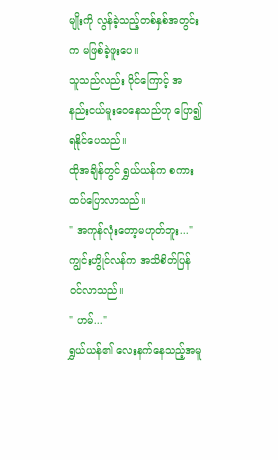မျိုးကို လွန်ခဲ့သည့်တစ်နှစ်အတွင်းက မဖြစ်ခဲ့ဖူးပေ။
သူသည်လည်း ဝိုင်ကြောင့် အနည်းငယ်မူးဝေနေသည်ဟု ပြော၍ရနိုင်ပေသည်။
ထိုအချိန်တွင် ရွှယ်ယန်က စကားထပ်ပြောလာသည်။
" အကုန်လုံးတော့မဟုတ်ဘူး..."
ကျွင်းဟွိုင်လန်က အသိစိတ်ပြန်ဝင်လာသည်။
" ဟမ်..."
ရွှယ်ယန်၏ လေးနက်နေသည့်အမူ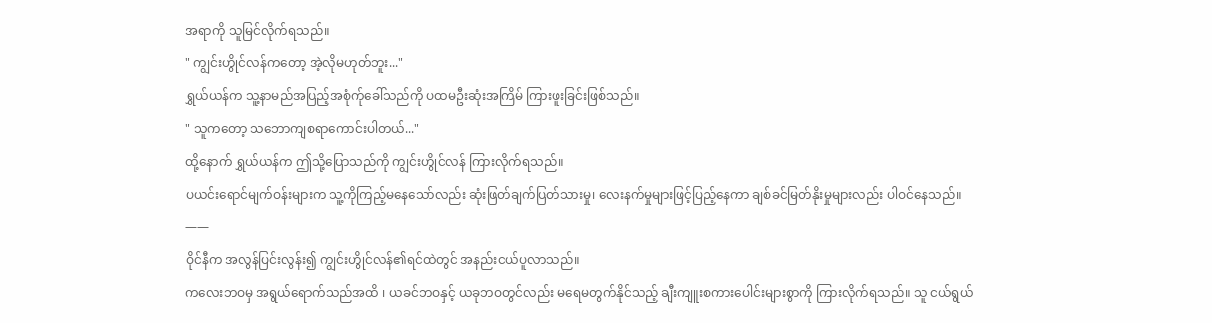အရာကို သူမြင်လိုက်ရသည်။
" ကျွင်းဟွိုင်လန်ကတော့ အဲ့လိုမဟုတ်ဘူး..."
ရွှယ်ယန်က သူ့နာမည်အပြည့်အစုံက်ုခေါ်သည်ကို ပထမဦးဆုံးအကြိမ် ကြားဖူးခြင်းဖြစ်သည်။
" သူကတော့ သဘောကျစရာကောင်းပါတယ်..."
ထို့နောက် ရွှယ်ယန်က ဤသို့ပြောသည်ကို ကျွင်းဟွိုင်လန် ကြားလိုက်ရသည်။
ပယင်းရောင်မျက်ဝန်းများက သူ့ကိုကြည့်မနေသော်လည်း ဆုံးဖြတ်ချက်ပြတ်သားမှု၊ လေးနက်မှုများဖြင့်ပြည့်နေကာ ချစ်ခင်မြတ်နိုးမှုများလည်း ပါဝင်နေသည်။
——
ဝိုင်နီက အလွန်ပြင်းလွန်း၍ ကျွင်းဟွိုင်လန်၏ရင်ထဲတွင် အနည်းငယ်ပူလာသည်။
ကလေးဘဝမှ အရွယ်ရောက်သည်အထိ ၊ ယခင်ဘဝနှင့် ယခုဘဝတွင်လည်း မရေမတွက်နိုင်သည့် ချီးကျူးစကားပေါင်းများစွာကို ကြားလိုက်ရသည်။ သူ ငယ်ရွယ်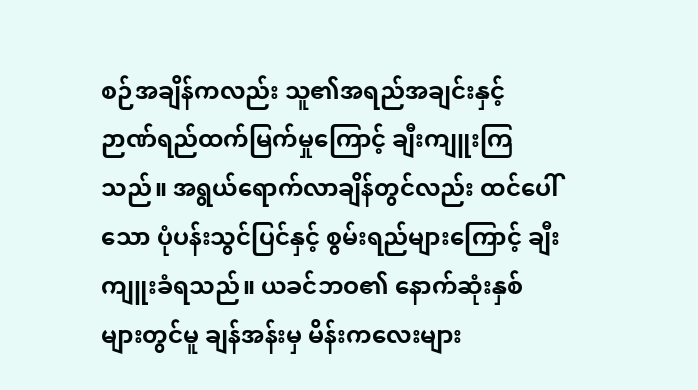စဉ်အချိန်ကလည်း သူ၏အရည်အချင်းနှင့် ဉာဏ်ရည်ထက်မြက်မှုကြောင့် ချီးကျူးကြသည်။ အရွယ်ရောက်လာချိန်တွင်လည်း ထင်ပေါ်သော ပုံပန်းသွင်ပြင်နှင့် စွမ်းရည်များကြောင့် ချီးကျူးခံရသည်။ ယခင်ဘဝ၏ နောက်ဆုံးနှစ်များတွင်မူ ချန်အန်းမှ မိန်းကလေးများ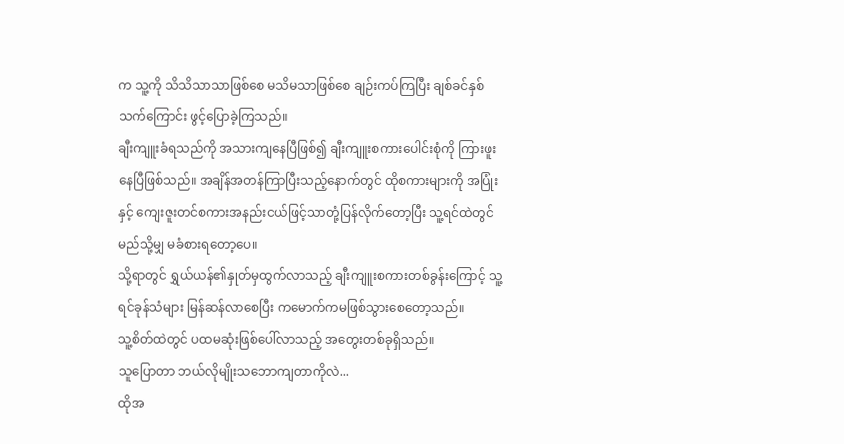က သူ့ကို သိသိသာသာဖြစ်စေ မသိမသာဖြစ်စေ ချဉ်းကပ်ကြပြီး ချစ်ခင်နှစ်သက်ကြောင်း ဖွင့်ပြောခဲ့ကြသည်။
ချီးကျူးခံရသည်ကို အသားကျနေပြီဖြစ်၍ ချီးကျူးစကားပေါင်းစုံကို ကြားဖူးနေပြီဖြစ်သည်။ အချိန်အတန်ကြာပြီးသည့်နောက်တွင် ထိုစကားများကို အပြုံးနှင့် ကျေးဇူးတင်စကားအနည်းငယ်ဖြင့်သာတုံ့ပြန်လိုက်တော့ပြီး သူ့ရင်ထဲတွင် မည်သို့မျှ မခံစားရတော့ပေ။
သို့ရာတွင် ရွှယ်ယန်၏နှုတ်မှထွက်လာသည့် ချီးကျူးစကားတစ်ခွန်းကြောင့် သူ့ရင်ခုန်သံများ မြန်ဆန်လာစေပြီး ကမောက်ကမဖြစ်သွားစေတော့သည်။
သူ့စိတ်ထဲတွင် ပထမဆုံးဖြစ်ပေါ်လာသည့် အတွေးတစ်ခုရှိသည်။
သူပြောတာ ဘယ်လိုမျိုးသဘောကျတာကိုလဲ...
ထိုအ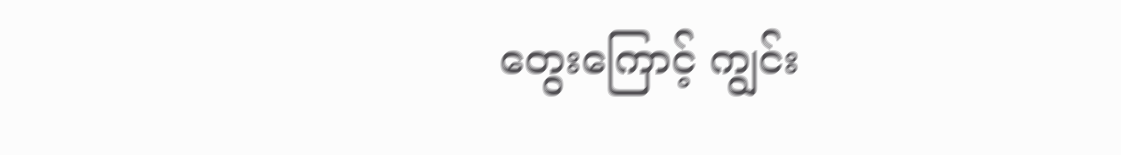တွေးကြောင့် ကျွင်း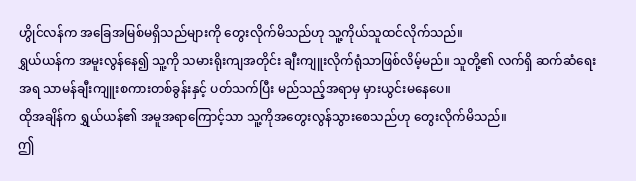ဟွိုင်လန်က အခြေအမြစ်မရှိသည်များကို တွေးလိုက်မိသည်ဟု သူ့ကိုယ်သူထင်လိုက်သည်။
ရွှယ်ယန်က အမူးလွန်နေ၍ သူ့ကို သမားရိုးကျအတိုင်း ချီးကျူးလိုက်ရုံသာဖြစ်လိမ့်မည်။ သူတို့၏ လက်ရှိ ဆက်ဆံရေးအရ သာမန်ချီးကျူးစကားတစ်ခွန်းနှင့် ပတ်သက်ပြီး မည်သည့်အရာမှ မှားယွင်းမနေပေ။
ထိုအချိန်က ရွှယ်ယန်၏ အမူအရာကြောင့်သာ သူ့ကိုအတွေးလွန်သွားစေသည်ဟု တွေးလိုက်မိသည်။
ဤ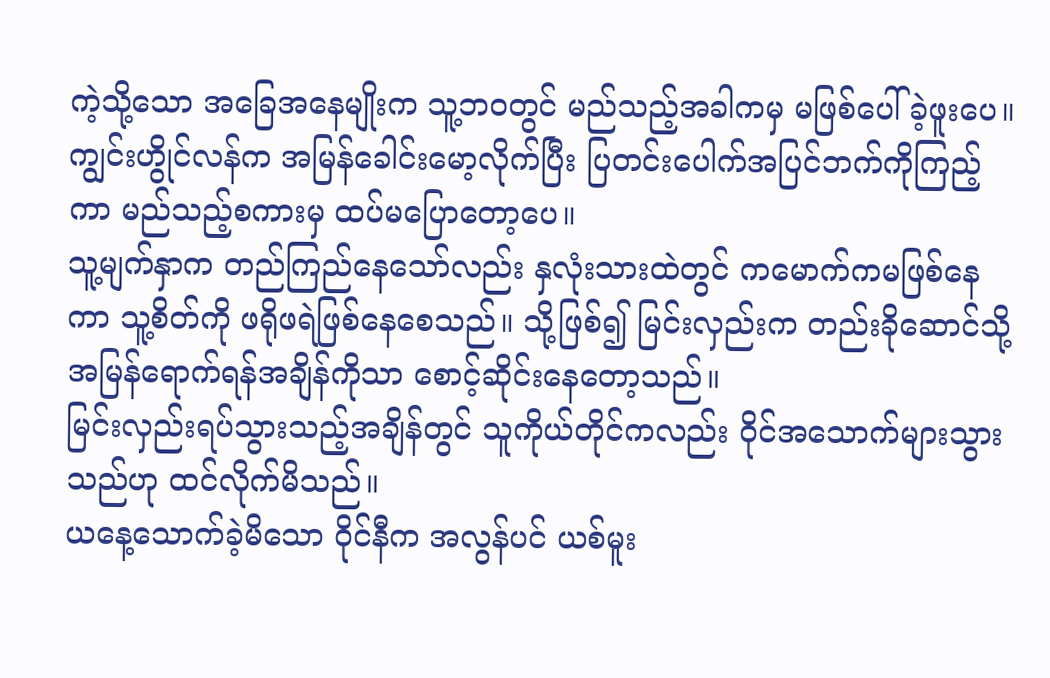ကဲ့သို့သော အခြေအနေမျိုးက သူ့ဘဝတွင် မည်သည့်အခါကမှ မဖြစ်ပေါ်ခဲ့ဖူးပေ။
ကျွင်းဟွိုင်လန်က အမြန်ခေါင်းမော့လိုက်ပြီး ပြတင်းပေါက်အပြင်ဘက်ကိုကြည့်ကာ မည်သည့်စကားမှ ထပ်မပြောတော့ပေ။
သူ့မျက်နှာက တည်ကြည်နေသော်လည်း နှလုံးသားထဲတွင် ကမောက်ကမဖြစ်နေကာ သူ့စိတ်ကို ဖရိုဖရဲဖြစ်နေစေသည်။ သို့ဖြစ်၍ မြင်းလှည်းက တည်းခိုဆောင်သို့အမြန်ရောက်ရန်အချိန်ကိုသာ စောင့်ဆိုင်းနေတော့သည်။
မြင်းလှည်းရပ်သွားသည့်အချိန်တွင် သူကိုယ်တိုင်ကလည်း ဝိုင်အသောက်များသွားသည်ဟု ထင်လိုက်မိသည်။
ယနေ့သောက်ခဲ့မိသော ဝိုင်နီက အလွန်ပင် ယစ်မူး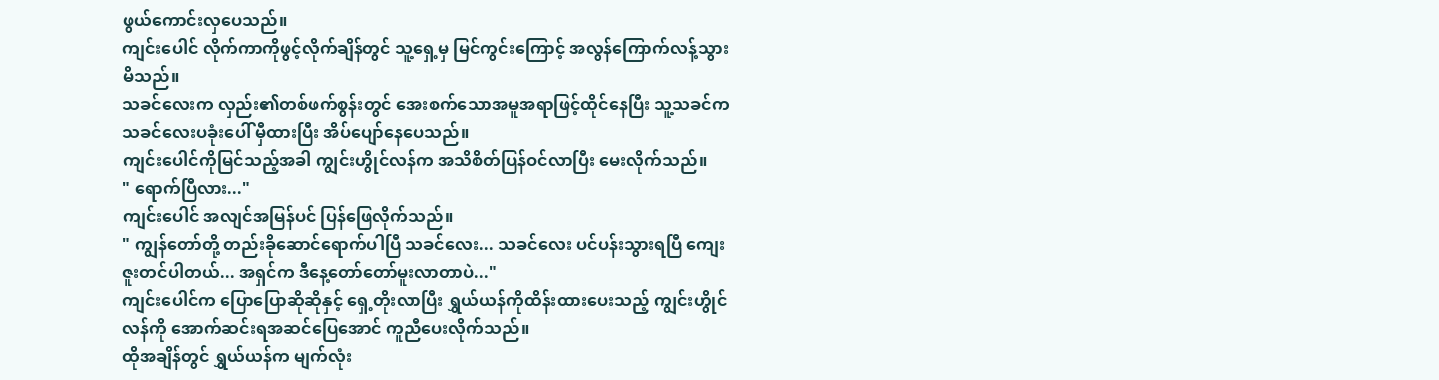ဖွယ်ကောင်းလှပေသည်။
ကျင်းပေါင် လိုက်ကာကိုဖွင့်လိုက်ချိန်တွင် သူ့ရှေ့မှ မြင်ကွင်းကြောင့် အလွန်ကြောက်လန့်သွားမိသည်။
သခင်လေးက လှည်း၏တစ်ဖက်စွန်းတွင် အေးစက်သောအမူအရာဖြင့်ထိုင်နေပြီး သူ့သခင်က သခင်လေးပခုံးပေါ် မှီထားပြီး အိပ်ပျော်နေပေသည်။
ကျင်းပေါင်ကိုမြင်သည့်အခါ ကျွင်းဟွိုင်လန်က အသိစိတ်ပြန်ဝင်လာပြီး မေးလိုက်သည်။
" ရောက်ပြီလား..."
ကျင်းပေါင် အလျင်အမြန်ပင် ပြန်ဖြေလိုက်သည်။
" ကျွန်တော်တို့ တည်းခိုဆောင်ရောက်ပါပြီ သခင်လေး... သခင်လေး ပင်ပန်းသွားရပြီ ကျေးဇူးတင်ပါတယ်... အရှင်က ဒီနေ့တော်တော်မူးလာတာပဲ..."
ကျင်းပေါင်က ပြောပြောဆိုဆိုနှင့် ရှေ့တိုးလာပြီး ရွှယ်ယန်ကိုထိန်းထားပေးသည့် ကျွင်းဟွိုင်လန်ကို အောက်ဆင်းရအဆင်ပြေအောင် ကူညီပေးလိုက်သည်။
ထိုအချိန်တွင် ရွှယ်ယန်က မျက်လုံး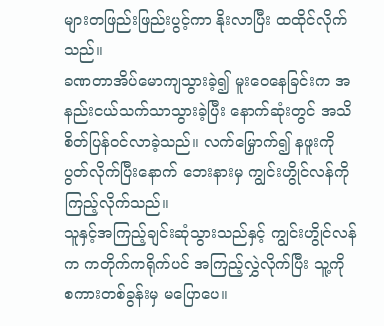များတဖြည်းဖြည်းပွင့်ကာ နိုးလာပြီး ထထိုင်လိုက်သည်။
ခဏတာအိပ်မောကျသွားခဲ့၍ မူးဝေနေခြင်းက အနည်းငယ်သက်သာသွားခဲ့ပြီး နောက်ဆုံးတွင် အသိစိတ်ပြန်ဝင်လာခဲ့သည်။ လက်မြှောက်၍ နဖူးကိုပွတ်လိုက်ပြီးနောက် ဘေးနားမှ ကျွင်းဟွိုင်လန်ကို ကြည့်လိုက်သည်။
သူနှင့်အကြည့်ချင်းဆုံသွားသည်နှင့် ကျွင်းဟွိုင်လန်က ကတိုက်ကရိုက်ပင် အကြည့်လွှဲလိုက်ပြီး သူ့ကို စကားတစ်ခွန်းမှ မပြောပေ။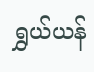ရွှယ်ယန်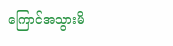ကြောင်အသွားမိ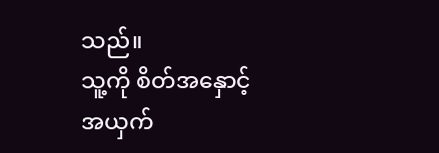သည်။
သူ့ကို စိတ်အနှောင့်အယှက်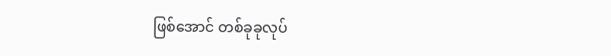ဖြစ်အောင် တစ်ခုခုလုပ်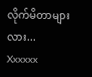လိုက်မိတာများလား...
Xxxxxx